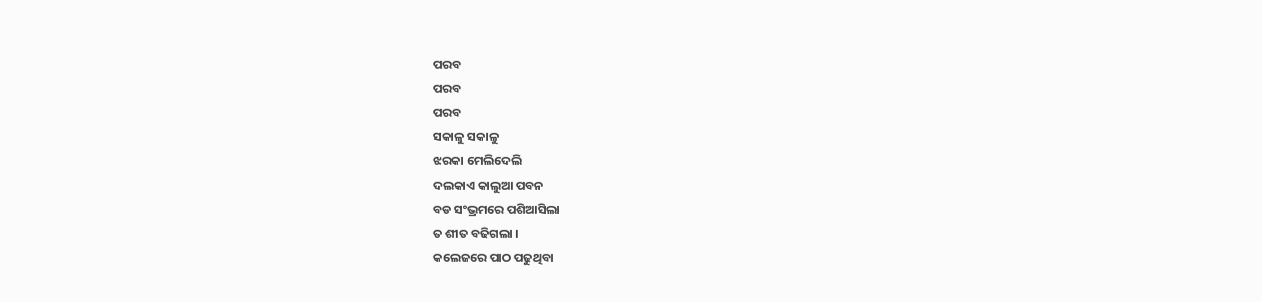ପରବ
ପରବ
ପରବ
ସକାଳୁ ସକାଳୁ
ଝରକା ମେଲିଦେଲି
ଦଲକାଏ କାଲୁଆ ପବନ
ବଡ ସଂଭ୍ରମରେ ପଶିଆସିଲା
ତ ଶୀତ ବଢିଗଲା ।
କଲେଜରେ ପାଠ ପଢୁଥିବା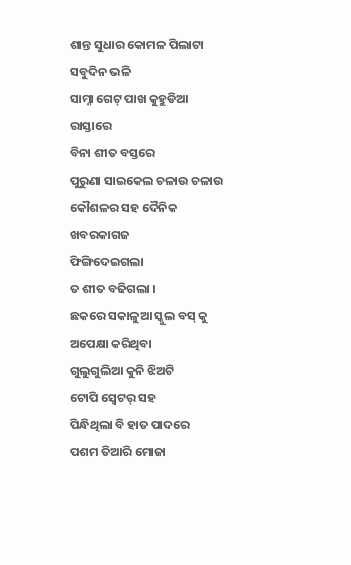ଶାନ୍ତ ସୁଧାର କୋମଳ ପିଲାଟା
ସବୁଦିନ ଭଳି
ସାମ୍ନା ଗେଟ୍ ପାଖ କୁହୁଡିଆ ରାସ୍ତାରେ
ବିନା ଶୀତ ବସ୍ତରେ
ପୁରୁଣା ସାଇକେଲ ଚଳାଉ ଚଳାଉ
କୌଶଳର ସହ ଦୈନିକ ଖବରକାଗଜ
ଫିଙ୍ଗିଦେଇଗଲା
ତ ଶୀତ ବଢିଗଲା ।
ଛକରେ ସକାଳୁଆ ସ୍କୁଲ ବସ୍ କୁ
ଅପେକ୍ଷା କରିଥିବା
ଗୁଲୁଗୁଲିଆ କୁନି ଝିଅଟି
ଟୋପି ସ୍ବେଟର୍ ସହ
ପିନ୍ଧିଥିଲା ବି ହାତ ପାଦରେ
ପଶମ ତିଆରି ମୋଜା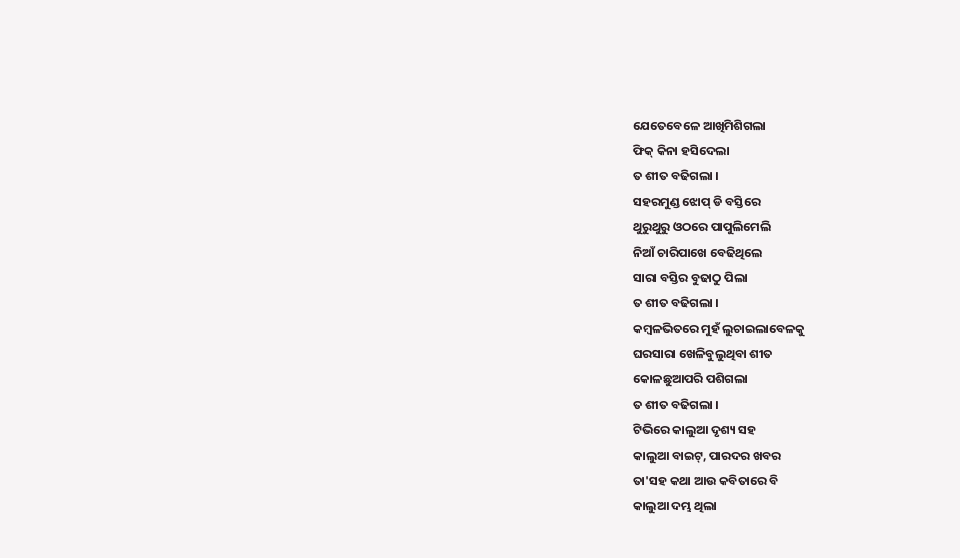ଯେତେବେଳେ ଆଖିମିଶିଗଲା
ଫିକ୍ କିନା ହସିଦେଲା
ତ ଶୀତ ବଢିଗଲା ।
ସହରମୁଣ୍ଡ ଝୋପ୍ ଡି ବସ୍ତିରେ
ଥୁରୁଥୁରୁ ଓଠରେ ପାପୁଲିମେଲି
ନିଆଁ ଚାରିପାଖେ ବେଢିଥିଲେ
ସାରା ବସ୍ତିର ବୁଢାଠୁ ପିଲା
ତ ଶୀତ ବଢିଗଲା ।
କମ୍ବଳଭିତରେ ମୁହଁ ଲୁଚାଇଲାବେଳକୁ
ଘରସାରା ଖେଳିବୁଲୁଥିବା ଶୀତ
କୋଳଛୁଆପରି ପଶିଗଲା
ତ ଶୀତ ବଢିଗଲା ।
ଟିଭିରେ କାଲୁଆ ଦୃଶ୍ୟ ସହ
କାଲୁଆ ବାଇଟ୍, ପାରଦର ଖବର
ତା'ସହ କଥା ଆଉ କବିତାରେ ବି
କାଲୁଆ ଦମ୍ଭ ଥିଲା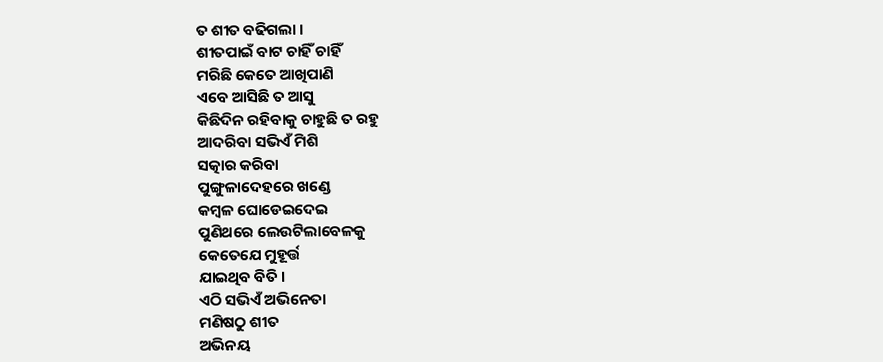ତ ଶୀତ ବଢିଗଲା ।
ଶୀତପାଇଁ ବାଟ ଚାହିଁ ଚାହିଁ
ମରିଛି କେତେ ଆଖିପାଣି
ଏବେ ଆସିଛି ତ ଆସୁ
କିଛିଦିନ ରହିବାକୁ ଚାହୁଛି ତ ରହୁ
ଆଦରିବା ସଭିଏଁ ମିଶି
ସତ୍କାର କରିବା
ପୁଙ୍ଗୁଳାଦେହରେ ଖଣ୍ଡେ
କମ୍ବଳ ଘୋଡେଇଦେଇ
ପୁଣିଥରେ ଲେଉଟିଲାବେଳକୁ
କେତେଯେ ମୁହୂର୍ତ୍ତ
ଯାଇଥିବ ବିତି ।
ଏଠି ସଭିଏଁ ଅଭିନେତା
ମଣିଷଠୁ ଶୀତ
ଅଭିନୟ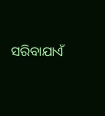ସରିବାଯାଏଁ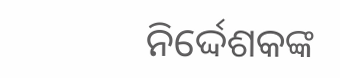ନିର୍ଦ୍ଦେଶକଙ୍କ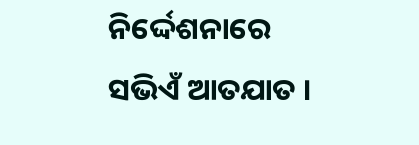ନିର୍ଦ୍ଦେଶନାରେ
ସଭିଏଁ ଆତଯାତ ।